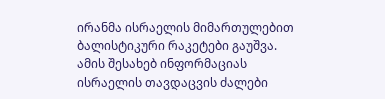ირანმა ისრაელის მიმართულებით ბალისტიკური რაკეტები გაუშვა. ამის შესახებ ინფორმაციას ისრაელის თავდაცვის ძალები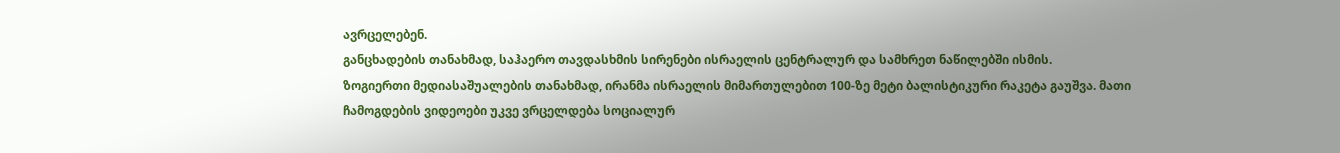ავრცელებენ.
განცხადების თანახმად, საჰაერო თავდასხმის სირენები ისრაელის ცენტრალურ და სამხრეთ ნაწილებში ისმის.
ზოგიერთი მედიასაშუალების თანახმად, ირანმა ისრაელის მიმართულებით 100-ზე მეტი ბალისტიკური რაკეტა გაუშვა. მათი ჩამოგდების ვიდეოები უკვე ვრცელდება სოციალურ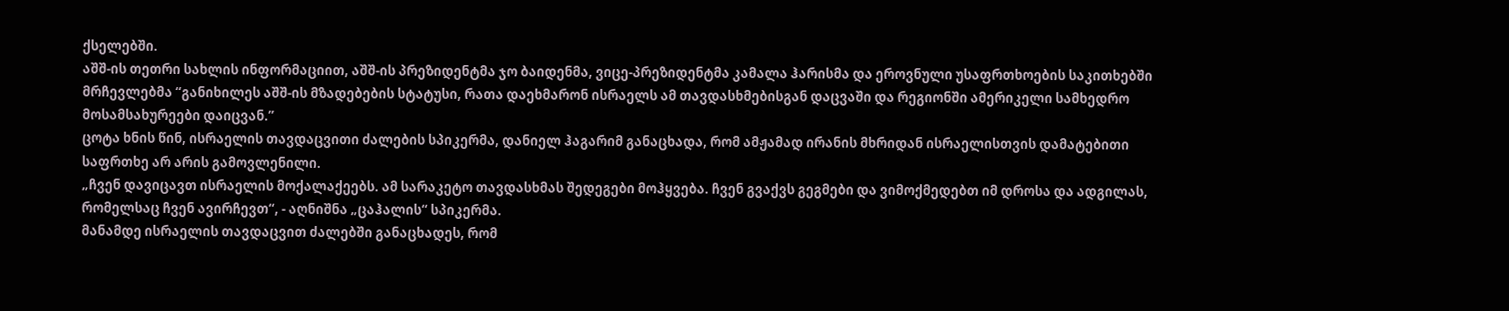ქსელებში.
აშშ-ის თეთრი სახლის ინფორმაციით, აშშ-ის პრეზიდენტმა ჯო ბაიდენმა, ვიცე-პრეზიდენტმა კამალა ჰარისმა და ეროვნული უსაფრთხოების საკითხებში მრჩევლებმა “განიხილეს აშშ-ის მზადებების სტატუსი, რათა დაეხმარონ ისრაელს ამ თავდასხმებისგან დაცვაში და რეგიონში ამერიკელი სამხედრო მოსამსახურეები დაიცვან.”
ცოტა ხნის წინ, ისრაელის თავდაცვითი ძალების სპიკერმა, დანიელ ჰაგარიმ განაცხადა, რომ ამჟამად ირანის მხრიდან ისრაელისთვის დამატებითი საფრთხე არ არის გამოვლენილი.
„ჩვენ დავიცავთ ისრაელის მოქალაქეებს. ამ სარაკეტო თავდასხმას შედეგები მოჰყვება. ჩვენ გვაქვს გეგმები და ვიმოქმედებთ იმ დროსა და ადგილას, რომელსაც ჩვენ ავირჩევთ“, - აღნიშნა „ცაჰალის“ სპიკერმა.
მანამდე ისრაელის თავდაცვით ძალებში განაცხადეს, რომ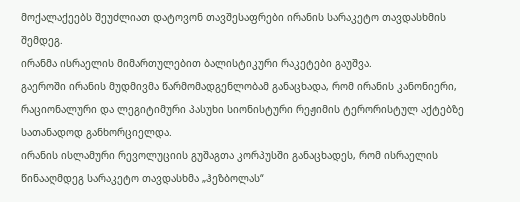მოქალაქეებს შეუძლიათ დატოვონ თავშესაფრები ირანის სარაკეტო თავდასხმის შემდეგ.
ირანმა ისრაელის მიმართულებით ბალისტიკური რაკეტები გაუშვა.
გაეროში ირანის მუდმივმა წარმომადგენლობამ განაცხადა, რომ ირანის კანონიერი, რაციონალური და ლეგიტიმური პასუხი სიონისტური რეჟიმის ტერორისტულ აქტებზე სათანადოდ განხორციელდა.
ირანის ისლამური რევოლუციის გუშაგთა კორპუსში განაცხადეს, რომ ისრაელის წინააღმდეგ სარაკეტო თავდასხმა „ჰეზბოლას“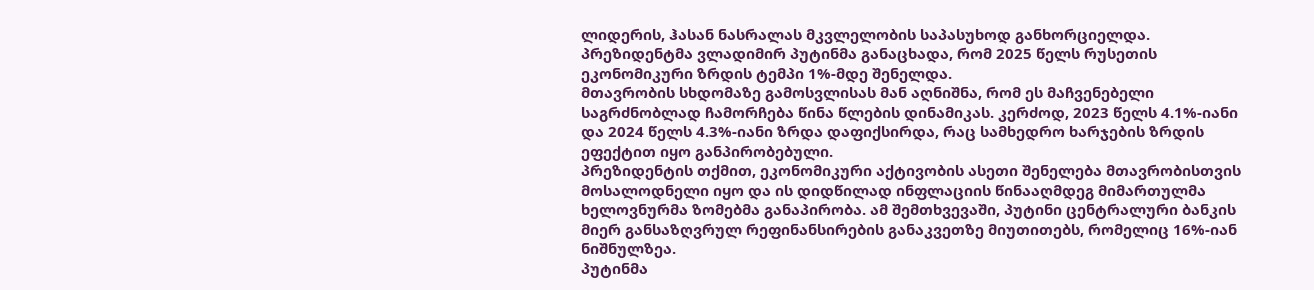ლიდერის, ჰასან ნასრალას მკვლელობის საპასუხოდ განხორციელდა.
პრეზიდენტმა ვლადიმირ პუტინმა განაცხადა, რომ 2025 წელს რუსეთის ეკონომიკური ზრდის ტემპი 1%-მდე შენელდა.
მთავრობის სხდომაზე გამოსვლისას მან აღნიშნა, რომ ეს მაჩვენებელი საგრძნობლად ჩამორჩება წინა წლების დინამიკას. კერძოდ, 2023 წელს 4.1%-იანი და 2024 წელს 4.3%-იანი ზრდა დაფიქსირდა, რაც სამხედრო ხარჯების ზრდის ეფექტით იყო განპირობებული.
პრეზიდენტის თქმით, ეკონომიკური აქტივობის ასეთი შენელება მთავრობისთვის მოსალოდნელი იყო და ის დიდწილად ინფლაციის წინააღმდეგ მიმართულმა ხელოვნურმა ზომებმა განაპირობა. ამ შემთხვევაში, პუტინი ცენტრალური ბანკის მიერ განსაზღვრულ რეფინანსირების განაკვეთზე მიუთითებს, რომელიც 16%-იან ნიშნულზეა.
პუტინმა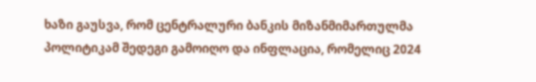ხაზი გაუსვა, რომ ცენტრალური ბანკის მიზანმიმართულმა პოლიტიკამ შედეგი გამოიღო და ინფლაცია, რომელიც 2024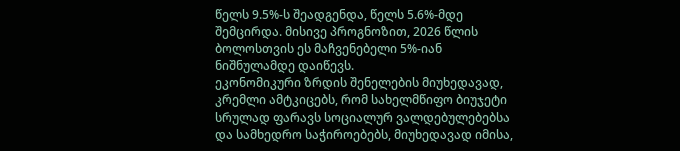წელს 9.5%-ს შეადგენდა, წელს 5.6%-მდე შემცირდა. მისივე პროგნოზით, 2026 წლის ბოლოსთვის ეს მაჩვენებელი 5%-იან ნიშნულამდე დაიწევს.
ეკონომიკური ზრდის შენელების მიუხედავად, კრემლი ამტკიცებს, რომ სახელმწიფო ბიუჯეტი სრულად ფარავს სოციალურ ვალდებულებებსა და სამხედრო საჭიროებებს, მიუხედავად იმისა,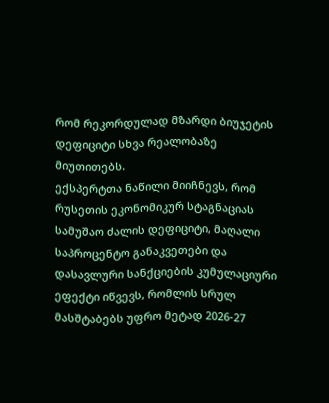რომ რეკორდულად მზარდი ბიუჯეტის დეფიციტი სხვა რეალობაზე მიუთითებს.
ექსპერტთა ნაწილი მიიჩნევს, რომ რუსეთის ეკონომიკურ სტაგნაციას სამუშაო ძალის დეფიციტი, მაღალი საპროცენტო განაკვეთები და დასავლური სანქციების კუმულაციური ეფექტი იწვევს, რომლის სრულ მასშტაბებს უფრო მეტად 2026-27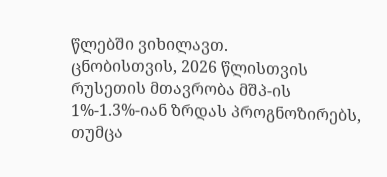წლებში ვიხილავთ.
ცნობისთვის, 2026 წლისთვის რუსეთის მთავრობა მშპ-ის 1%-1.3%-იან ზრდას პროგნოზირებს, თუმცა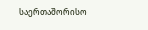საერთაშორისო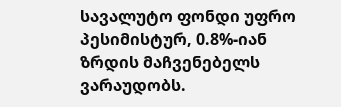სავალუტო ფონდი უფრო პესიმისტურ, 0.8%-იან ზრდის მაჩვენებელს ვარაუდობს.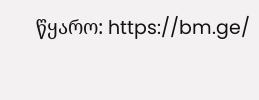წყარო: https://bm.ge/